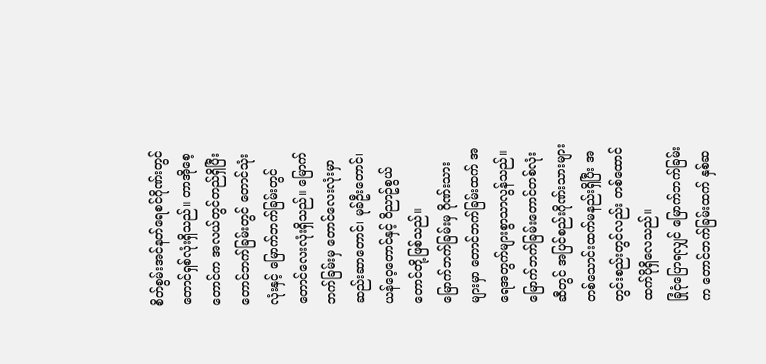စိတ်စွမ်းအင်နတ်ရေစင်ဂိုဏ်းတွင် တောင်ရှစ်လုံးရှိသည်။ တာအိုစေ့တောင်က အလယ်တွင်တည်ရှိပြီး တောင်ဘက်ခြမ်းတွင် တောင်သုံးလုံးနှင့် မြောက်ဘက်ခြမ်းတွင် တောင်လေးလုံးရှိသည်။ မြောက်ဘက်ခြမ်းမှ တောင်လေးလုံးမှာ ဆည်းဆာတောင်၊ မုခ်ဦးတောင်၊ ယန်ဝေ့တောင်နှင့် ဝိညာဥ်စွယ်တောင်တို့ဖြစ်သည်။
မြောက်ဘက်ခြမ်းမှ ဂိုဏ်းသားများမှာ တောင်ဘက်ခြမ်းထက် အရေအတွက်များစွာသာလွန်သည်။ မြောက်ဘက်ခြမ်းတောင်တစ်လုံးဆီတွင် အပြင်စည်းဂိုဏ်းသားများတစ်သောင်းထက်မနည်းရှိပြီး အတွင်းစည်းတွင်လည်း တစ်ထောင်ထက်ပိုရှိလေသည်။
ခြုံငုံပြောရလျှင် မြောက်ဘက်ခြမ်းက တောင်ဘက်ခြမ်းထက် နှစ်ဆ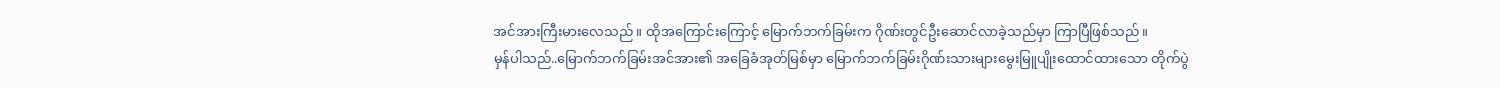အင်အားကြီးမားလေသည်။ ထိုအကြောင်းကြောင့် မြောက်ဘက်ခြမ်းက ဂိုဏ်းတွင်ဦးဆောင်လာခဲ့သည်မှာ ကြာပြီဖြစ်သည်။
မှန်ပါသည်..မြောက်ဘက်ခြမ်းအင်အား၏ အခြေခံအုတ်မြစ်မှာ မြောက်ဘက်ခြမ်းဂိုဏ်းသားများမွေးမြူပျိုးထောင်ထားသော တိုက်ပွဲ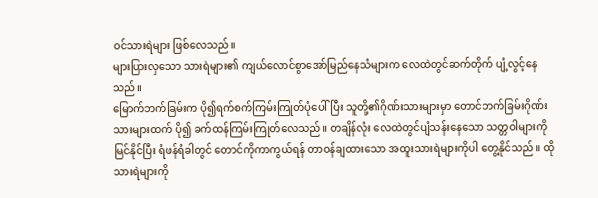ဝင်သားရဲများ ဖြစ်လေသည်။
များပြားလှသော သားရဲများ၏ ကျယ်လောင်စွာအော်မြည်နေသံများက လေထဲတွင်ဆက်တိုက် ပျံ့လွင့်နေသည်။
မြောက်ဘက်ခြမ်းက ပို၍ရက်စက်ကြမ်းကြုတ်ပုံပေါ်ပြီး သူတို့၏ဂိုဏ်းသားများမှာ တောင်ဘက်ခြမ်းဂိုဏ်းသားများထက် ပို၍ ခက်ထန်ကြမ်းကြုတ်လေသည်။ တချိန်လုံး လေထဲတွင်ပျံသန်းနေသော သတ္တဝါများကို မြင်နိုင်ပြီး ရံဖန်ရံခါတွင် တောင်ကိုကာကွယ်ရန် တာဝန်ချထားသော အထူးသားရဲများကိုပါ တွေ့နိုင်သည်။ ထိုသားရဲများကို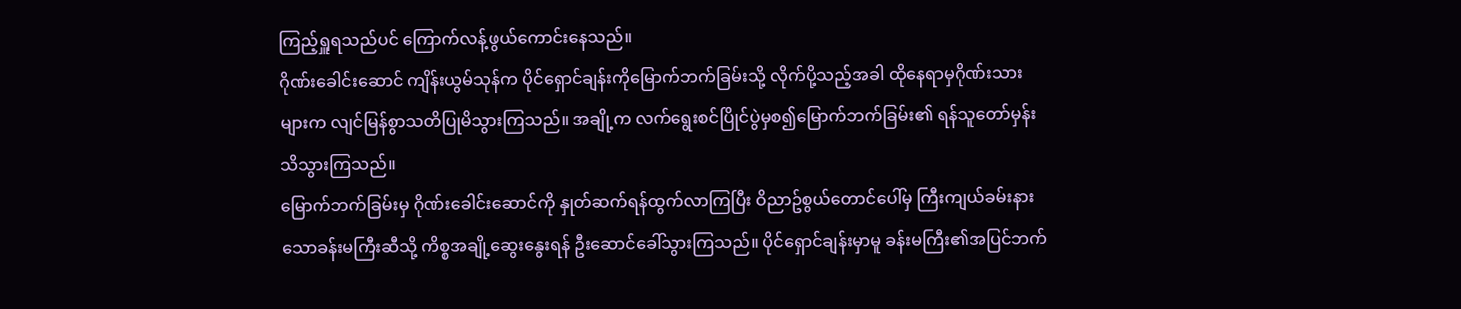ကြည့်ရှူရသည်ပင် ကြောက်လန့်ဖွယ်ကောင်းနေသည်။
ဂိုဏ်းခေါင်းဆောင် ကျိန်းယွမ်သုန်က ပိုင်ရှောင်ချန်းကိုမြောက်ဘက်ခြမ်းသို့ လိုက်ပို့သည့်အခါ ထိုနေရာမှဂိုဏ်းသားများက လျင်မြန်စွာသတိပြုမိသွားကြသည်။ အချို့က လက်ရွေးစင်ပြိုင်ပွဲမှစ၍မြောက်ဘက်ခြမ်း၏ ရန်သူတော်မှန်းသိသွားကြသည်။
မြောက်ဘက်ခြမ်းမှ ဂိုဏ်းခေါင်းဆောင်ကို နှုတ်ဆက်ရန်ထွက်လာကြပြီး ဝိညာဥ်စွယ်တောင်ပေါ်မှ ကြီးကျယ်ခမ်းနားသောခန်းမကြီးဆီသို့ ကိစ္စအချို့ဆွေးနွေးရန် ဦးဆောင်ခေါ်သွားကြသည်။ ပိုင်ရှောင်ချန်းမှာမူ ခန်းမကြီး၏အပြင်ဘက်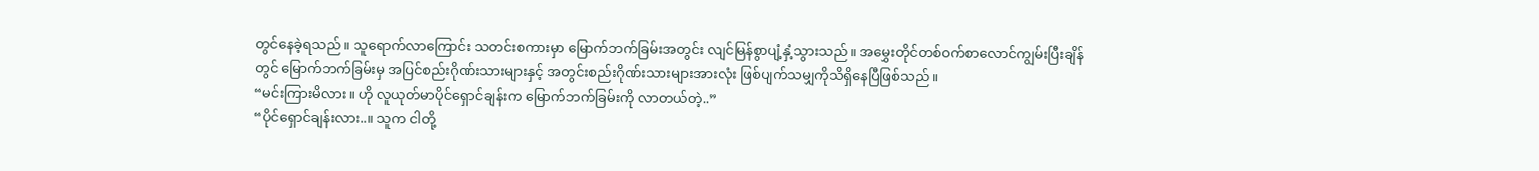တွင်နေခဲ့ရသည်။ သူရောက်လာကြောင်း သတင်းစကားမှာ မြောက်ဘက်ခြမ်းအတွင်း လျင်မြန်စွာပျံ့နှံ့သွားသည်။ အမွှေးတိုင်တစ်ဝက်စာလောင်ကျွမ်းပြီးချိန်တွင် မြောက်ဘက်ခြမ်းမှ အပြင်စည်းဂိုဏ်းသားများနှင့် အတွင်းစည်းဂိုဏ်းသားများအားလုံး ဖြစ်ပျက်သမျှကိုသိရှိနေပြီဖြစ်သည်။
“မင်းကြားမိလား။ ဟို လူယုတ်မာပိုင်ရှောင်ချန်းက မြောက်ဘက်ခြမ်းကို လာတယ်တဲ့..”
“ပိုင်ရှောင်ချန်းလား..။ သူက ငါတို့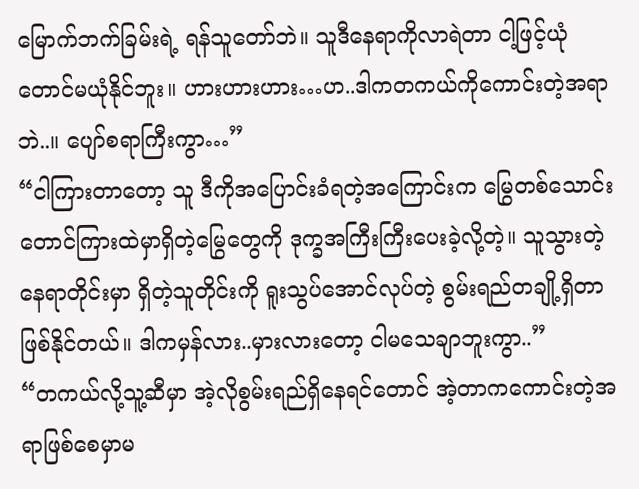မြောက်ဘက်ခြမ်းရဲ့ ရန်သူတော်ဘဲ။ သူဒီနေရာကိုလာရဲတာ ငါ့ဖြင့်ယုံတောင်မယုံနိုင်ဘူး။ ဟားဟားဟား…ဟ..ဒါကတကယ်ကိုကောင်းတဲ့အရာဘဲ..။ ပျော်စရာကြီးကွာ…”
“ငါကြားတာတော့ သူ ဒီကိုအပြောင်းခံရတဲ့အကြောင်းက မြွေတစ်သောင်းတောင်ကြားထဲမှာရှိတဲ့မြွေတွေကို ဒုက္ခအကြီးကြီးပေးခဲ့လို့တဲ့။ သူသွားတဲ့နေရာတိုင်းမှာ ရှိတဲ့သူတိုင်းကို ရူးသွပ်အောင်လုပ်တဲ့ စွမ်းရည်တချို့ရှိတာဖြစ်နိုင်တယ်။ ဒါကမှန်လား..မှားလားတော့ ငါမသေချာဘူးကွာ..”
“တကယ်လို့သူ့ဆီမှာ အဲ့လိုစွမ်းရည်ရှိနေရင်တောင် အဲ့တာကကောင်းတဲ့အရာဖြစ်စေမှာမ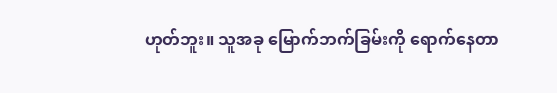ဟုတ်ဘူး။ သူအခု မြောက်ဘက်ခြမ်းကို ရောက်နေတာ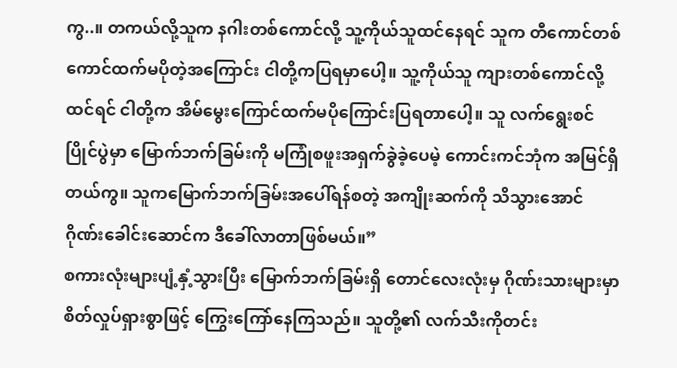ကွ..။ တကယ်လို့သူက နဂါးတစ်ကောင်လို့ သူ့ကိုယ်သူထင်နေရင် သူက တီကောင်တစ်ကောင်ထက်မပိုတဲ့အကြောင်း ငါတို့ကပြရမှာပေါ့။ သူ့ကိုယ်သူ ကျားတစ်ကောင်လို့ထင်ရင် ငါတို့က အိမ်မွေးကြောင်ထက်မပိုကြောင်းပြရတာပေါ့။ သူ လက်ရွေးစင်ပြိုင်ပွဲမှာ မြောက်ဘက်ခြမ်းကို မကြုံစဖူးအရှက်ခွဲခဲ့ပေမဲ့ ကောင်းကင်ဘုံက အမြင်ရှိတယ်ကွ။ သူကမြောက်ဘက်ခြမ်းအပေါ်ရန်စတဲ့ အကျိုးဆက်ကို သိသွားအောင် ဂိုဏ်းခေါင်းဆောင်က ဒီခေါ်လာတာဖြစ်မယ်။”
စကားလုံးများပျံ့နှံ့သွားပြီး မြောက်ဘက်ခြမ်းရှိ တောင်လေးလုံးမှ ဂိုဏ်းသားများမှာ စိတ်လှုပ်ရှားစွာဖြင့် ကြွေးကြော်နေကြသည်။ သူတို့၏ လက်သီးကိုတင်း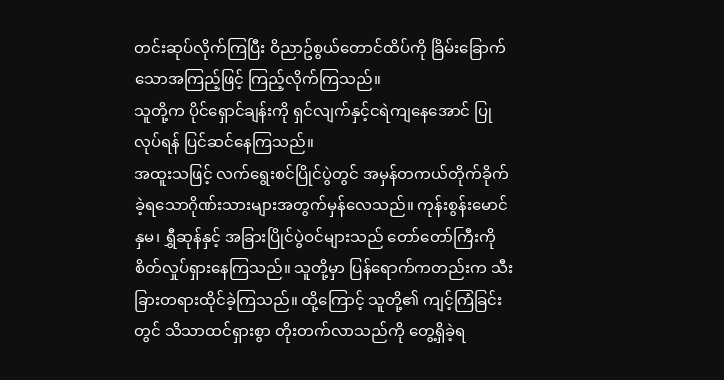တင်းဆုပ်လိုက်ကြပြီး ဝိညာဥ်စွယ်တောင်ထိပ်ကို ခြိမ်းခြောက်သောအကြည့်ဖြင့် ကြည့်လိုက်ကြသည်။
သူတို့က ပိုင်ရှောင်ချန်းကို ရှင်လျက်နှင့်ငရဲကျနေအောင် ပြုလုပ်ရန် ပြင်ဆင်နေကြသည်။
အထူးသဖြင့် လက်ရွေးစင်ပြိုင်ပွဲတွင် အမှန်တကယ်တိုက်ခိုက်ခဲ့ရသောဂိုဏ်းသားများအတွက်မှန်လေသည်။ ကုန်းစွန်းမောင်နှမ၊ ရွှီဆုန်နှင့် အခြားပြိုင်ပွဲဝင်များသည် တော်တော်ကြီးကို စိတ်လှုပ်ရှားနေကြသည်။ သူတို့မှာ ပြန်ရောက်ကတည်းက သီးခြားတရားထိုင်ခဲ့ကြသည်။ ထို့ကြောင့် သူတို့၏ ကျင့်ကြံခြင်းတွင် သိသာထင်ရှားစွာ တိုးတက်လာသည်ကို တွေ့ရှိခဲ့ရ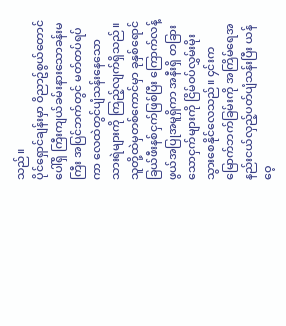သည်။
ပိုင်ရှောင်ချန်းမှာ ဝိညာဥ်စွယ်တောင်ပေါ်ရှိ ကြီးကျယ်ခမ်းနားသောခန်းမကြီး အပြင်ဘက်တွင် မတ်တပ်ရပ်ကာ လေထဲတွင်ပျံသန်းနေသော သားရဲများကို ကြည့်လျက်ရှိသည်။ သူတို့ထဲမှတစ်ကောင်မှာ ခုနှစ်ရောင်ခြယ်ဖီးနစ်ငှက်ဖြစ်ပြီး ကြောက်လန့်ဖွယ်အပြုအမူရှိကာ အနီးရှိ တခြားသောငှက်များကို ငြိမ်ဝပ်လွှမ်းမိုးသွားစေနိုင်လေသည်။ ၄င်းက မြောက်ဘက်ခြမ်းကို အကြိမ်ရေအနည်းငယ်လှည့်ပတ်ပျံသန်းပြီး ယန်ဝေ့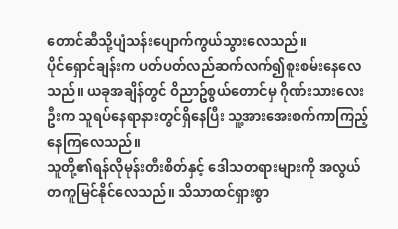တောင်ဆီသို့ပျံသန်းပျောက်ကွယ်သွားလေသည်။
ပိုင်ရှောင်ချန်းက ပတ်ပတ်လည်ဆက်လက်၍စူးစမ်းနေလေသည်။ ယခုအချိန်တွင် ဝိညာဥ်စွယ်တောင်မှ ဂိုဏ်းသားလေးဦးက သူရပ်နေရာနားတွင်ရှိနေပြီး သူ့အားအေးစက်ကာကြည့်နေကြလေသည်။
သူတို့၏ရန်လိုမုန်းတီးစိတ်နှင့် ဒေါသတရားများကို အလွယ်တကူမြင်နိုင်လေသည်။ သိသာထင်ရှားစွာ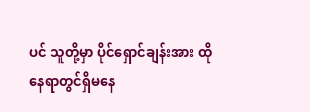ပင် သူတို့မှာ ပိုင်ရှောင်ချန်းအား ထိုနေရာတွင်ရှိမနေ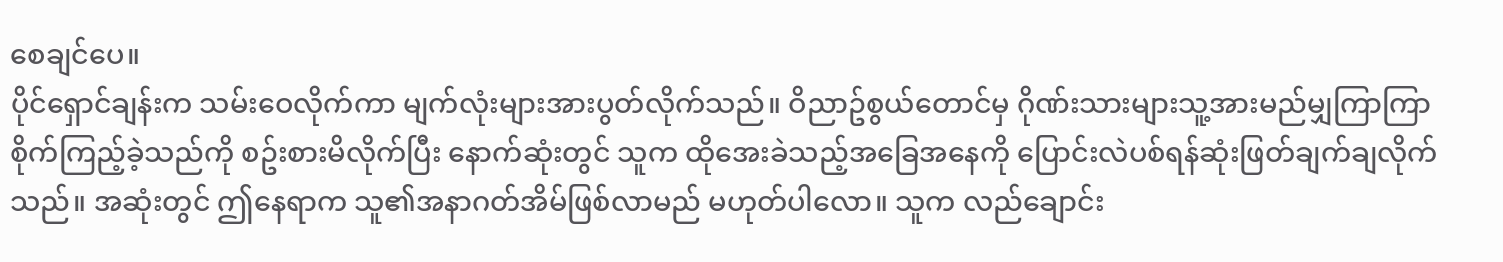စေချင်ပေ။
ပိုင်ရှောင်ချန်းက သမ်းဝေလိုက်ကာ မျက်လုံးများအားပွတ်လိုက်သည်။ ဝိညာဥ်စွယ်တောင်မှ ဂိုဏ်းသားများသူ့အားမည်မျှကြာကြာ စိုက်ကြည့်ခဲ့သည်ကို စဥ်းစားမိလိုက်ပြီး နောက်ဆုံးတွင် သူက ထိုအေးခဲသည့်အခြေအနေကို ပြောင်းလဲပစ်ရန်ဆုံးဖြတ်ချက်ချလိုက်သည်။ အဆုံးတွင် ဤနေရာက သူ၏အနာဂတ်အိမ်ဖြစ်လာမည် မဟုတ်ပါလော။ သူက လည်ချောင်း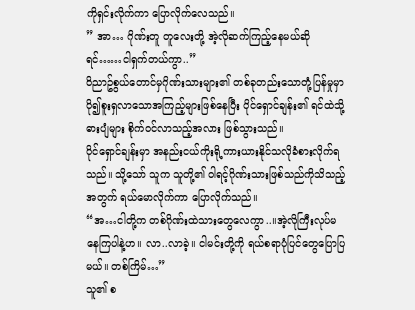ကိုရှင်းလိုက်ကာ ပြောလိုက်လေသည်။
” အာ… ဂိုဏ်းတူ တူလေးတို့ အဲ့လိုဆက်ကြည့်နေမယ်ဆိုရင်……ငါရှက်တယ်ကွာ..”
ဝိညာဥ်စွယ်တောင်မှဂိုဏ်းသားများ၏ တစ်ခုတည်းသောတုံ့ပြန်မှုမှာ ပို၍စူးရှလာသောအကြည့်များဖြစ်နေပြီး ပိုင်ရှောင်ချန်း၏ ရင်ထဲသို့ ဓားပျံများ စိုက်ဝင်လာသည့်အလား ဖြစ်သွားသည်။
ပိုင်ရှောင်ချန်းမှာ အနည်းငယ်ကိုးရို့ကားယားနိုင်သလိုခံစားလိုက်ရသည်။ သို့သော် သူက သူတို့၏ ဝါရင့်ဂိုဏ်းသားဖြစ်သည်ကိုသိသည့်အတွက် ရယ်မောလိုက်ကာ ပြောလိုက်သည်။
“အ…ငါတို့က တစ်ဂိုဏ်းထဲသားတွေလေကွာ..။အဲ့လိုကြီးလုပ်မနေကြပါနဲ့ဟ။ လာ..လာခဲ့။ ငါမင်းတို့ကို ရယ်စရာပုံပြင်တွေပြောပြမယ်။ တစ်ကြိမ်…”
သူ၏ စ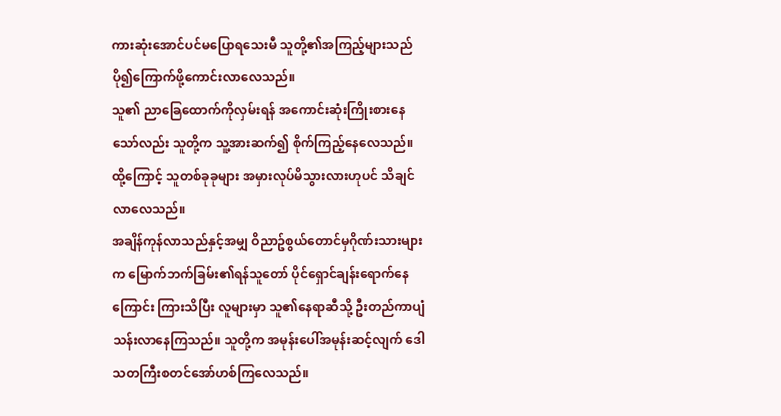ကားဆုံးအောင်ပင်မပြောရသေးမီ သူတို့၏အကြည့်များသည် ပို၍ကြောက်ဖို့ကောင်းလာလေသည်။
သူ၏ ညာခြေထောက်ကိုလှမ်းရန် အကောင်းဆုံးကြိုးစားနေသော်လည်း သူတို့က သူ့အားဆက်၍ စိုက်ကြည့်နေလေသည်။ ထို့ကြောင့် သူတစ်ခုခုများ အမှားလုပ်မိသွားလားဟုပင် သိချင်လာလေသည်။
အချိန်ကုန်လာသည်နှင့်အမျှ ဝိညာဥ်စွယ်တောင်မှဂိုဏ်းသားများက မြောက်ဘက်ခြမ်း၏ရန်သူတော် ပိုင်ရှောင်ချန်းရောက်နေကြောင်း ကြားသိပြီး လူများမှာ သူ၏နေရာဆီသို့ ဦးတည်ကာပျံသန်းလာနေကြသည်။ သူတို့က အမုန်းပေါ်အမုန်းဆင့်လျက် ဒေါသတကြီးစတင်အော်ဟစ်ကြလေသည်။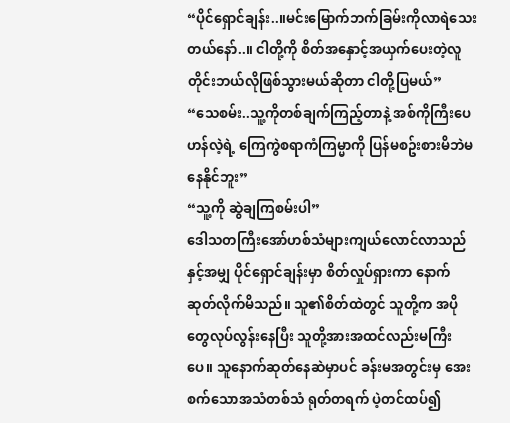“ပိုင်ရှောင်ချန်း..။မင်းမြောက်ဘက်ခြမ်းကိုလာရဲသေးတယ်နော်..။ ငါတို့ကို စိတ်အနှောင့်အယှက်ပေးတဲ့လူတိုင်းဘယ်လိုဖြစ်သွားမယ်ဆိုတာ ငါတို့ပြမယ်”
“သေစမ်း..သူ့ကိုတစ်ချက်ကြည့်တာနဲ့ အစ်ကိုကြီးပေဟန်လဲ့ရဲ့ ကြေကွဲစရာကံကြမ္မာကို ပြန်မစဥ်းစားမိဘဲမနေနိုင်ဘူး”
“သူ့ကို ဆွဲချကြစမ်းပါ”
ဒေါသတကြီးအော်ဟစ်သံများကျယ်လောင်လာသည်နှင့်အမျှ ပိုင်ရှောင်ချန်းမှာ စိတ်လှုပ်ရှားကာ နောက်ဆုတ်လိုက်မိသည်။ သူ၏စိတ်ထဲတွင် သူတို့က အပိုတွေလုပ်လွန်းနေပြီး သူတို့အားအထင်လည်းမကြီးပေ။ သူနောက်ဆုတ်နေဆဲမှာပင် ခန်းမအတွင်းမှ အေးစက်သောအသံတစ်သံ ရုတ်တရက် ပဲ့တင်ထပ်၍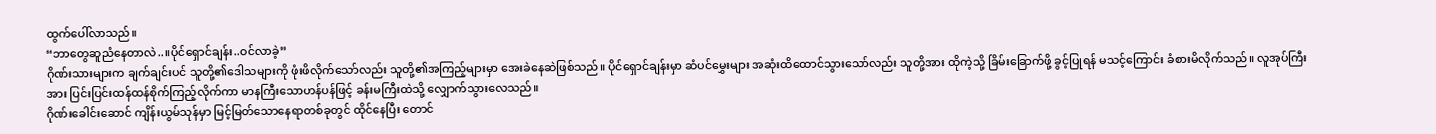ထွက်ပေါ်လာသည်။
“ဘာတွေဆူညံနေတာလဲ..။ပိုင်ရှောင်ချန်း..ဝင်လာခဲ့”
ဂိုဏ်းသားများက ချက်ချင်းပင် သူတို့၏ဒေါသများကို ဖုံးဖိလိုက်သော်လည်း သူတို့၏အကြည့်များမှာ အေးခဲနေဆဲဖြစ်သည်။ ပိုင်ရှောင်ချန်းမှာ ဆံပင်မွှေးများ အဆုံးထိထောင်သွားသော်လည်း သူတို့အား ထိုကဲ့သို့ ခြိမ်းခြောက်ဖို့ ခွင့်ပြုရန် မသင့်ကြောင်း ခံစားမိလိုက်သည်။ လူအုပ်ကြီးအား ပြင်းပြင်းထန်ထန်စိုက်ကြည့်လိုက်ကာ မာနကြီးသောဟန်ပန်ဖြင့် ခန်းမကြီးထဲသို့ လျှောက်သွားလေသည်။
ဂိုဏ်းခေါင်းဆောင် ကျိန်းယွမ်သုန်မှာ မြင့်မြတ်သောနေရာတစ်ခုတွင် ထိုင်နေပြီး တောင်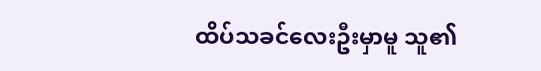ထိပ်သခင်လေးဦးမှာမူ သူ၏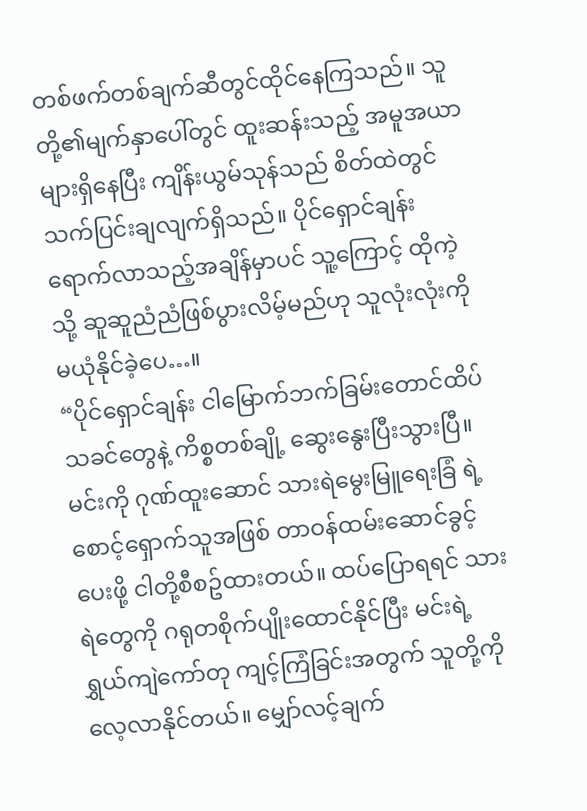တစ်ဖက်တစ်ချက်ဆီတွင်ထိုင်နေကြသည်။ သူတို့၏မျက်နှာပေါ်တွင် ထူးဆန်းသည့် အမူအယာများရှိနေပြီး ကျိန်းယွမ်သုန်သည် စိတ်ထဲတွင် သက်ပြင်းချလျက်ရှိသည်။ ပိုင်ရှောင်ချန်းရောက်လာသည့်အချိန်မှာပင် သူ့ကြောင့် ထိုကဲ့သို့ ဆူဆူညံညံဖြစ်ပွားလိမ့်မည်ဟု သူလုံးလုံးကို မယုံနိုင်ခဲ့ပေ…။
“ပိုင်ရှောင်ချန်း ငါမြောက်ဘက်ခြမ်းတောင်ထိပ်သခင်တွေနဲ့ ကိစ္စတစ်ချို့ ဆွေးနွေးပြီးသွားပြီ။ မင်းကို ဂုဏ်ထူးဆောင် သားရဲမွေးမြူရေးခြံ ရဲ့စောင့်ရှောက်သူအဖြစ် တာဝန်ထမ်းဆောင်ခွင့်ပေးဖို့ ငါတို့စီစဥ်ထားတယ်။ ထပ်ပြောရရင် သားရဲတွေကို ဂရုတစိုက်ပျိုးထောင်နိုင်ပြီး မင်းရဲ့ ရွှယ်ကျဲကော်တု ကျင့်ကြံခြင်းအတွက် သူတို့ကို လေ့လာနိုင်တယ်။ မျှော်လင့်ချက်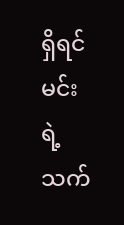ရှိရင် မင်းရဲ့ သက်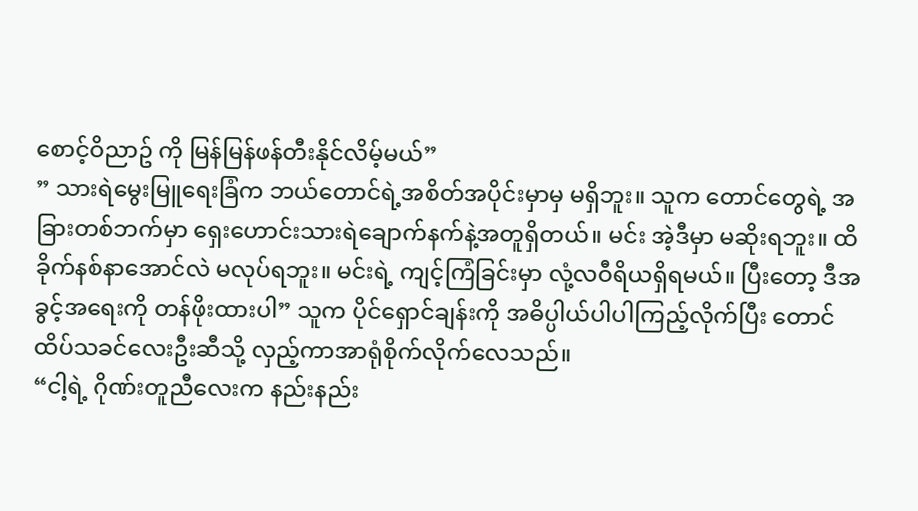စောင့်ဝိညာဥ် ကို မြန်မြန်ဖန်တီးနိုင်လိမ့်မယ်”
” သားရဲမွေးမြူရေးခြံက ဘယ်တောင်ရဲ့အစိတ်အပိုင်းမှာမှ မရှိဘူး။ သူက တောင်တွေရဲ့ အခြားတစ်ဘက်မှာ ရှေးဟောင်းသားရဲချောက်နက်နဲ့အတူရှိတယ်။ မင်း အဲ့ဒီမှာ မဆိုးရဘူး။ ထိခိုက်နစ်နာအောင်လဲ မလုပ်ရဘူး။ မင်းရဲ့ ကျင့်ကြံခြင်းမှာ လုံ့လဝီရိယရှိရမယ်။ ပြီးတော့ ဒီအခွင့်အရေးကို တန်ဖိုးထားပါ” သူက ပိုင်ရှောင်ချန်းကို အဓိပ္ပါယ်ပါပါကြည့်လိုက်ပြီး တောင်ထိပ်သခင်လေးဦးဆီသို့ လှည့်ကာအာရုံစိုက်လိုက်လေသည်။
“ငါ့ရဲ့ ဂိုဏ်းတူညီလေးက နည်းနည်း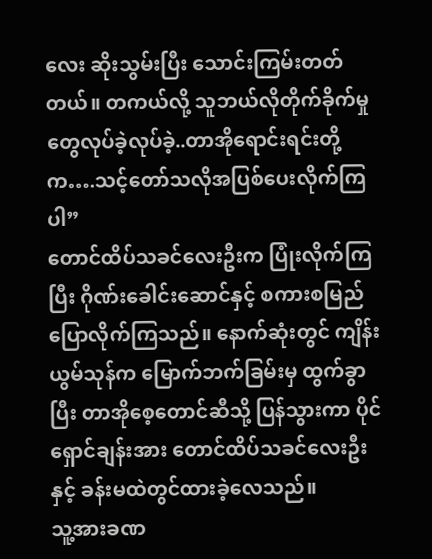လေး ဆိုးသွမ်းပြီး သောင်းကြမ်းတတ်တယ်။ တကယ်လို့ သူဘယ်လိုတိုက်ခိုက်မှုတွေလုပ်ခဲ့လုပ်ခဲ့..တာအိုရောင်းရင်းတို့က….သင့်တော်သလိုအပြစ်ပေးလိုက်ကြပါ”
တောင်ထိပ်သခင်လေးဦးက ပြုံးလိုက်ကြပြီး ဂိုဏ်းခေါင်းဆောင်နှင့် စကားစမြည်ပြောလိုက်ကြသည်။ နောက်ဆုံးတွင် ကျိန်းယွမ်သုန်က မြောက်ဘက်ခြမ်းမှ ထွက်ခွာပြီး တာအိုစေ့တောင်ဆီသို့ ပြန်သွားကာ ပိုင်ရှောင်ချန်းအား တောင်ထိပ်သခင်လေးဦးနှင့် ခန်းမထဲတွင်ထားခဲ့လေသည်။
သူ့အားခဏ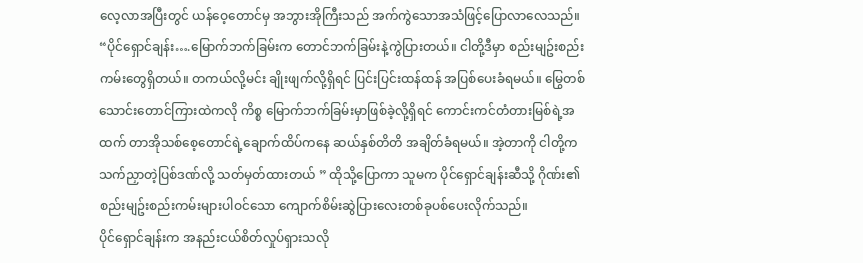လေ့လာအပြီးတွင် ယန်ဝေ့တောင်မှ အဘွားအိုကြီးသည် အက်ကွဲသောအသံဖြင့်ပြောလာလေသည်။
“ပိုင်ရှောင်ချန်း….မြောက်ဘက်ခြမ်းက တောင်ဘက်ခြမ်းနဲ့ကွဲပြားတယ်။ ငါတို့ဒီမှာ စည်းမျဥ်းစည်းကမ်းတွေရှိတယ်။ တကယ်လို့မင်း ချိုးဖျက်လို့ရှိရင် ပြင်းပြင်းထန်ထန် အပြစ်ပေးခံရမယ်။ မြွေတစ်သောင်းတောင်ကြားထဲကလို ကိစ္စ မြောက်ဘက်ခြမ်းမှာဖြစ်ခဲ့လို့ရှိရင် ကောင်းကင်တံတားမြစ်ရဲ့အထက် တာအိုသစ်စေ့တောင်ရဲ့ချောက်ထိပ်ကနေ ဆယ်နှစ်တိတိ အချိတ်ခံရမယ်။ အဲ့တာကို ငါတို့က သက်ညှာတဲ့ပြစ်ဒဏ်လို့ သတ်မှတ်ထားတယ် ” ထိုသို့ပြောကာ သူမက ပိုင်ရှောင်ချန်းဆီသို့ ဂိုဏ်း၏ စည်းမျဥ်းစည်းကမ်းများပါဝင်သော ကျောက်စိမ်းဆွဲပြားလေးတစ်ခုပစ်ပေးလိုက်သည်။
ပိုင်ရှောင်ချန်းက အနည်းငယ်စိတ်လှုပ်ရှားသလို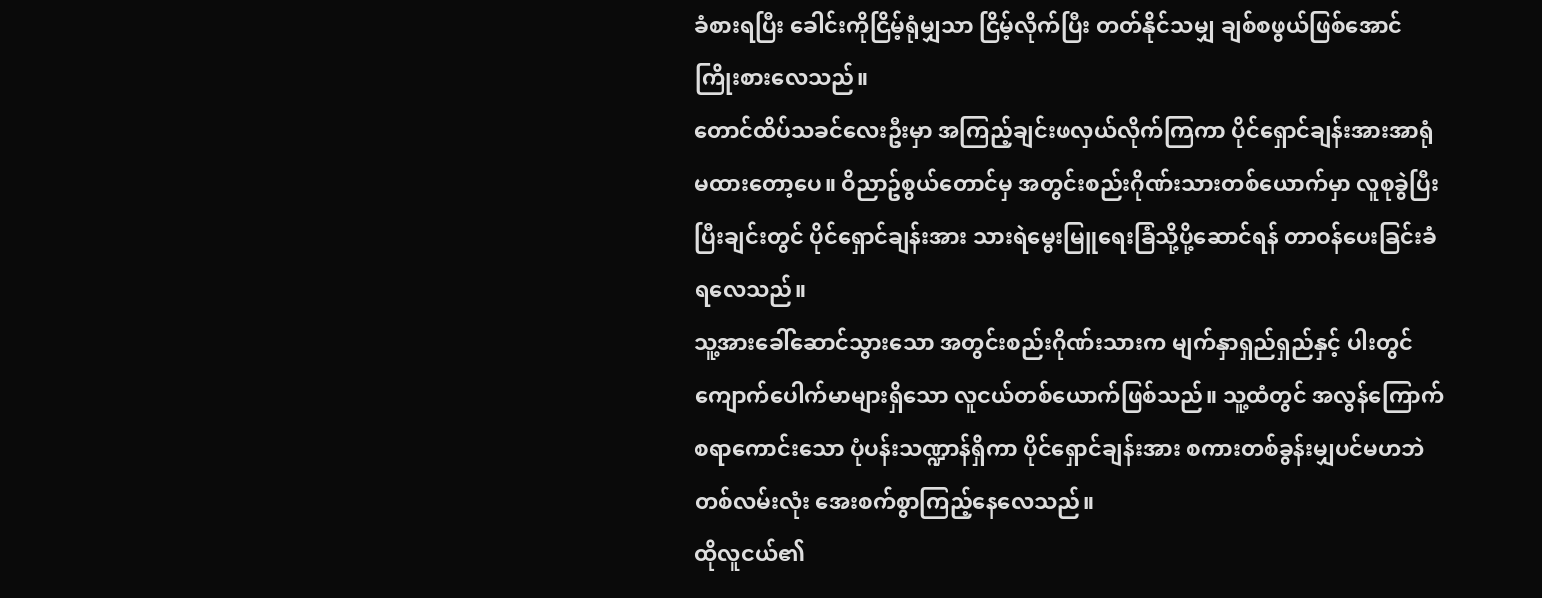ခံစားရပြီး ခေါင်းကိုငြိမ့်ရုံမျှသာ ငြိမ့်လိုက်ပြီး တတ်နိုင်သမျှ ချစ်စဖွယ်ဖြစ်အောင်ကြိုးစားလေသည်။
တောင်ထိပ်သခင်လေးဦးမှာ အကြည့်ချင်းဖလှယ်လိုက်ကြကာ ပိုင်ရှောင်ချန်းအားအာရုံမထားတော့ပေ။ ဝိညာဥ်စွယ်တောင်မှ အတွင်းစည်းဂိုဏ်းသားတစ်ယောက်မှာ လူစုခွဲပြီးပြီးချင်းတွင် ပိုင်ရှောင်ချန်းအား သားရဲမွေးမြူရေးခြံသို့ပို့ဆောင်ရန် တာဝန်ပေးခြင်းခံရလေသည်။
သူ့အားခေါ်ဆောင်သွားသော အတွင်းစည်းဂိုဏ်းသားက မျက်နှာရှည်ရှည်နှင့် ပါးတွင် ကျောက်ပေါက်မာများရှိသော လူငယ်တစ်ယောက်ဖြစ်သည်။ သူ့ထံတွင် အလွန်ကြောက်စရာကောင်းသော ပုံပန်းသဏ္ဍာန်ရှိကာ ပိုင်ရှောင်ချန်းအား စကားတစ်ခွန်းမျှပင်မဟဘဲ တစ်လမ်းလုံး အေးစက်စွာကြည့်နေလေသည်။
ထိုလူငယ်၏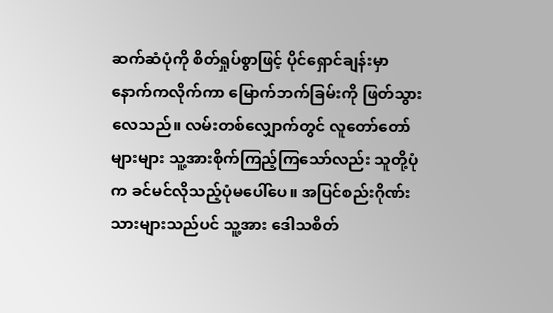ဆက်ဆံပုံကို စိတ်ရှုပ်စွာဖြင့် ပိုင်ရှောင်ချန်းမှာ နောက်ကလိုက်ကာ မြောက်ဘက်ခြမ်းကို ဖြတ်သွားလေသည်။ လမ်းတစ်လျှောက်တွင် လူတော်တော်များများ သူ့အားစိုက်ကြည့်ကြသော်လည်း သူတို့ပုံက ခင်မင်လိုသည့်ပုံမပေါ်ပေ။ အပြင်စည်းဂိုဏ်းသားများသည်ပင် သူ့အား ဒေါသစိတ်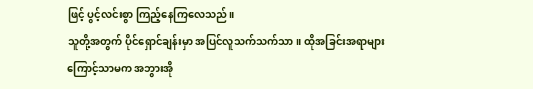ဖြင့် ပွင့်လင်းစွာ ကြည့်နေကြလေသည်။
သူတို့အတွက် ပိုင်ရှောင်ချန်းမှာ အပြင်လူသက်သက်သာ။ ထိုအခြင်းအရာများကြောင့်သာမက အဘွားအို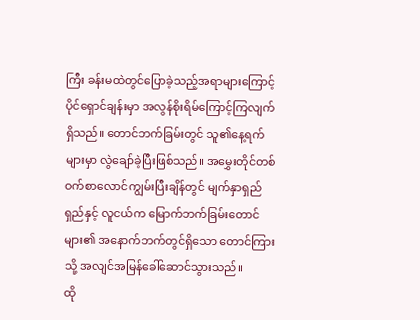ကြီး ခန်းမထဲတွင်ပြောခဲ့သည့်အရာများကြောင့် ပိုင်ရှောင်ချန်းမှာ အလွန်စိုးရိမ်ကြောင့်ကြလျက်ရှိသည်။ တောင်ဘက်ခြမ်းတွင် သူ၏နေ့ရက်များမှာ လွဲချော်ခဲ့ပြီးဖြစ်သည်။ အမွှေးတိုင်တစ်ဝက်စာလောင်ကျွမ်းပြီးချိန်တွင် မျက်နှာရှည်ရှည်နှင့် လူငယ်က မြောက်ဘက်ခြမ်းတောင်များ၏ အနောက်ဘက်တွင်ရှိသော တောင်ကြားသို့ အလျင်အမြန်ခေါ်ဆောင်သွားသည်။
ထို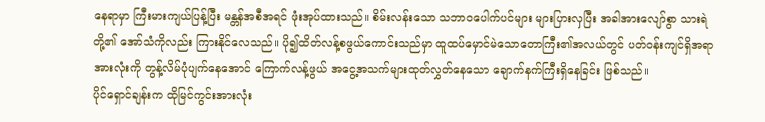နေရာမှာ ကြီးမားကျယ်ပြန့်ပြီး မန္တန်အစီအရင် ဖုံးအုပ်ထားသည်။ စိမ်းလန်းသော သဘာဝပေါက်ပင်များ များပြားလှပြီး အခါအားလျော်စွာ သားရဲတို့၏ အော်သံကိုလည်း ကြားနိုင်လေသည်။ ပို၍ထိတ်လန့်စဖွယ်ကောင်းသည်မှာ ထူထပ်မှောင်မဲသောတောကြီး၏အလယ်တွင် ပတ်ဝန်းကျင်ရှိအရာအားလုံးကို တွန့်လိမ်ပုံပျက်နေအောင် ကြောက်လန့်ဖွယ် အငွေ့အသက်များထုတ်လွှတ်နေသော ချောက်နက်ကြီးရှိနေခြင်း ဖြစ်သည်။
ပိုင်ရှောင်ချန်းက ထိုမြင်ကွင်းအားလုံး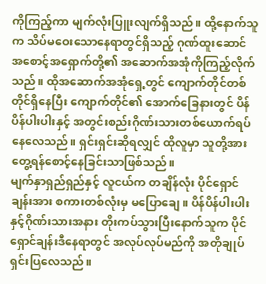ကိုကြည့်ကာ မျက်လုံးပြူးလျက်ရှိသည်။ ထို့နောက်သူက သိပ်မဝေးသောနေရာတွင်ရှိသည့် ဂုဏ်ထူးဆောင် အစောင့်အရှောက်တို့၏ အဆောက်အအုံကိုကြည့်လိုက်သည်။ ထိုအဆောက်အအုံရှေ့တွင် ကျောက်တိုင်တစ်တိုင်ရှိနေပြီး ကျောက်တိုင်၏ အောက်ခြေနားတွင် ပိန်ပိန်ပါးပါးနှင့် အတွင်းစည်းဂိုဏ်းသားတစ်ယောက်ရပ်နေလေသည်။ ရှင်းရှင်းဆိုရလျှင် ထိုလူမှာ သူတို့အားတွေ့ရန်စောင့်နေခြင်းသာဖြစ်သည်။
မျက်နှာရှည်ရှည်နှင့် လူငယ်က တချိန်လုံး ပိုင်ရှောင်ချန်းအား စကားတစ်လုံးမှ မပြောချေ။ ပိန်ပိန်ပါးပါးနှင့်ဂိုဏ်းသားအနား တိုးကပ်သွားပြီးနောက်သူက ပိုင်ရှောင်ချန်းဒီနေရာတွင် အလုပ်လုပ်မည်ကို အတိုချုပ်ရှင်းပြလေသည်။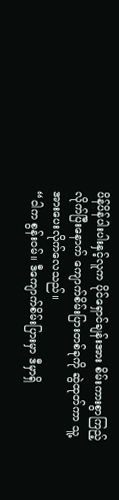ပိန်ပိန်ပါးပါးနှင့်လူက ပိုင်ရှောင်ချန်းအား စိမ်းကားစွာကြည့်လိုက်ပြီးနောက် ကျောက်စိမ်းပြားတစ်ခုကို ဆွဲထုတ်ကာ သူ့အားပေးလိုက်လေသည်။
“ငါက စွန်းဝမ်။ ဒီကျောက်စိမ်းပြားမှာ ဒီမှာရှိ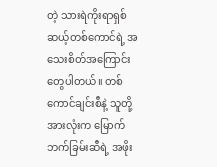တဲ့ သားရဲကိုးရာရှစ်ဆယ့်တစ်ကောင်ရဲ့ အသေးစိတ်အကြောင်းတွေပါတယ်။ တစ်ကောင်ချင်းစီနဲ့ သူတို့အားလုံးက မြောက်ဘက်ခြမ်းဆီရဲ့ အဖိုး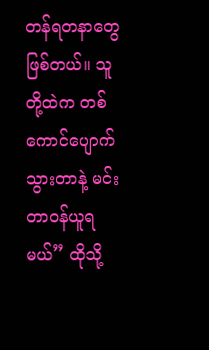တန်ရတနာတွေဖြစ်တယ်။ သူတို့ထဲက တစ်ကောင်ပျောက်သွားတာနဲ့ မင်းတာဝန်ယူရမယ်” ထိုသို့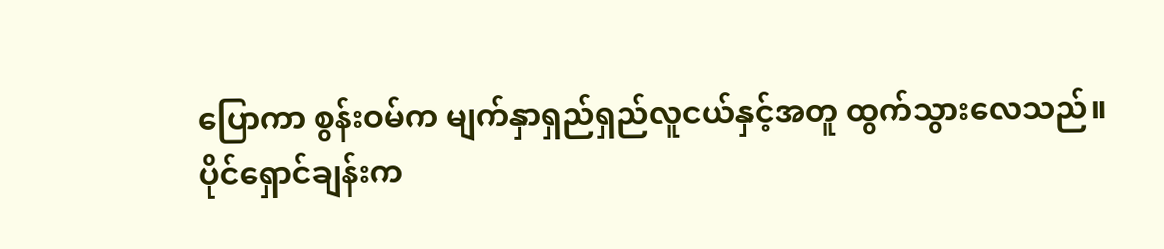ပြောကာ စွန်းဝမ်က မျက်နှာရှည်ရှည်လူငယ်နှင့်အတူ ထွက်သွားလေသည်။
ပိုင်ရှောင်ချန်းက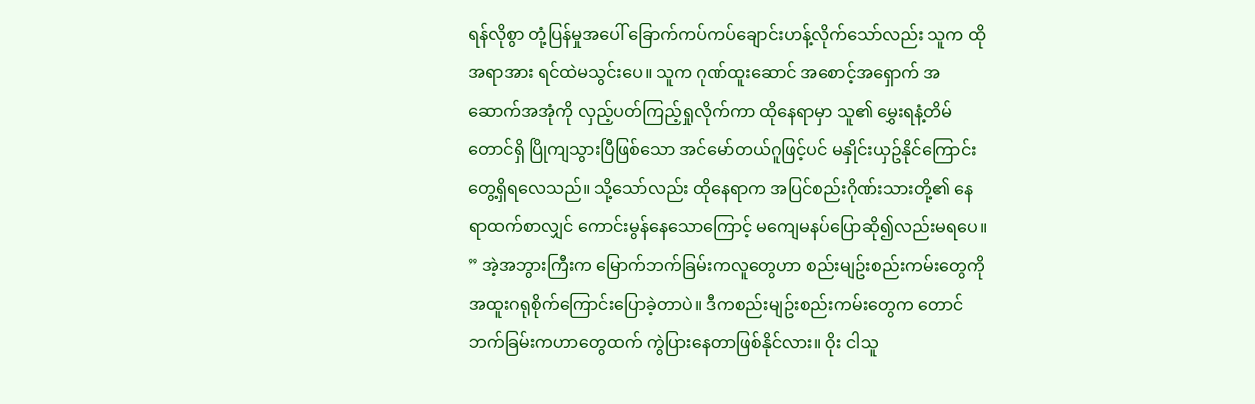ရန်လိုစွာ တုံ့ပြန်မှုအပေါ် ခြောက်ကပ်ကပ်ချောင်းဟန့်လိုက်သော်လည်း သူက ထိုအရာအား ရင်ထဲမသွင်းပေ။ သူက ဂုဏ်ထူးဆောင် အစောင့်အရှောက် အဆောက်အအုံကို လှည့်ပတ်ကြည့်ရှုလိုက်ကာ ထိုနေရာမှာ သူ၏ မွှေးရနံ့တိမ်တောင်ရှိ ပြိုကျသွားပြီဖြစ်သော အင်မော်တယ်ဂူဖြင့်ပင် မနှိုင်းယှဥ်နိုင်ကြောင်း တွေ့ရှိရလေသည်။ သို့သော်လည်း ထိုနေရာက အပြင်စည်းဂိုဏ်းသားတို့၏ နေရာထက်စာလျှင် ကောင်းမွန်နေသောကြောင့် မကျေမနပ်ပြောဆို၍လည်းမရပေ။
” အဲ့အဘွားကြီးက မြောက်ဘက်ခြမ်းကလူတွေဟာ စည်းမျဥ်းစည်းကမ်းတွေကို အထူးဂရုစိုက်ကြောင်းပြောခဲ့တာပဲ။ ဒီကစည်းမျဥ်းစည်းကမ်းတွေက တောင်ဘက်ခြမ်းကဟာတွေထက် ကွဲပြားနေတာဖြစ်နိုင်လား။ ဝိုး ငါသူ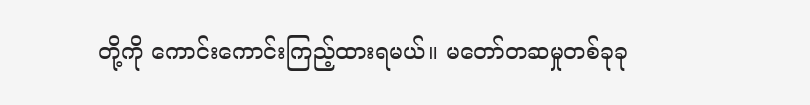တို့ကို ကောင်းကောင်းကြည့်ထားရမယ်။ မတော်တဆမှုတစ်ခုခု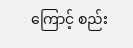ကြောင့် စည်း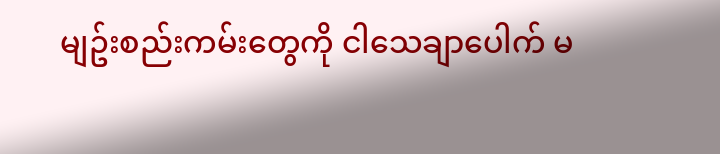မျဥ်းစည်းကမ်းတွေကို ငါသေချာပေါက် မ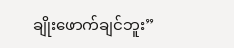ချိုးဖောက်ချင်ဘူး”